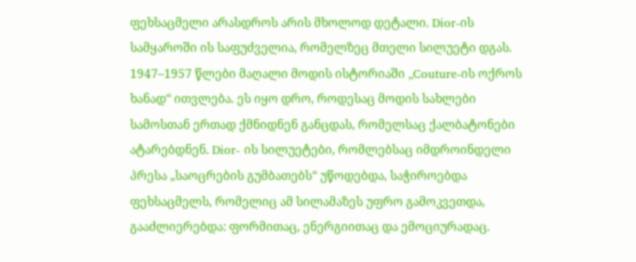ფეხსაცმელი არასდროს არის მხოლოდ დეტალი. Dior-ის სამყაროში ის საფუძველია, რომელზეც მთელი სილუეტი დგას. 1947–1957 წლები მაღალი მოდის ისტორიაში „Couture-ის ოქროს ხანად“ ითვლება. ეს იყო დრო, როდესაც მოდის სახლები სამოსთან ერთად ქმნიდნენ განცდას, რომელსაც ქალბატონები ატარებდნენ. Dior- ის სილუეტები, რომლებსაც იმდროინდელი პრესა „საოცრების გუმბათებს“ უწოდებდა, საჭიროებდა ფეხსაცმელს, რომელიც ამ სილამაზეს უფრო გამოკვეთდა, გააძლიერებდა: ფორმითაც, ენერგიითაც და ემოციურადაც.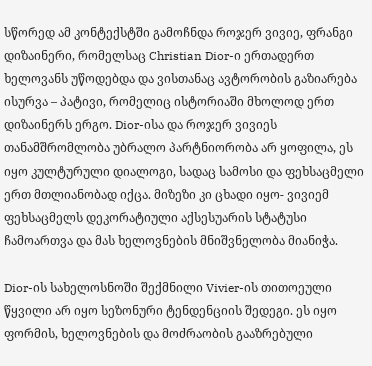სწორედ ამ კონტექსტში გამოჩნდა როჯერ ვივიე, ფრანგი დიზაინერი, რომელსაც Christian Dior-ი ერთადერთ ხელოვანს უწოდებდა და ვისთანაც ავტორობის გაზიარება ისურვა – პატივი, რომელიც ისტორიაში მხოლოდ ერთ დიზაინერს ერგო. Dior-ისა და როჯერ ვივიეს თანამშრომლობა უბრალო პარტნიორობა არ ყოფილა, ეს იყო კულტურული დიალოგი, სადაც სამოსი და ფეხსაცმელი ერთ მთლიანობად იქცა. მიზეზი კი ცხადი იყო- ვივიემ ფეხსაცმელს დეკორატიული აქსესუარის სტატუსი ჩამოართვა და მას ხელოვნების მნიშვნელობა მიანიჭა.

Dior-ის სახელოსნოში შექმნილი Vivier-ის თითოეული წყვილი არ იყო სეზონური ტენდენციის შედეგი. ეს იყო ფორმის, ხელოვნების და მოძრაობის გააზრებული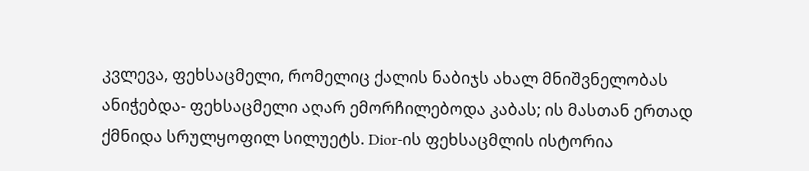კვლევა, ფეხსაცმელი, რომელიც ქალის ნაბიჯს ახალ მნიშვნელობას ანიჭებდა- ფეხსაცმელი აღარ ემორჩილებოდა კაბას; ის მასთან ერთად ქმნიდა სრულყოფილ სილუეტს. Dior-ის ფეხსაცმლის ისტორია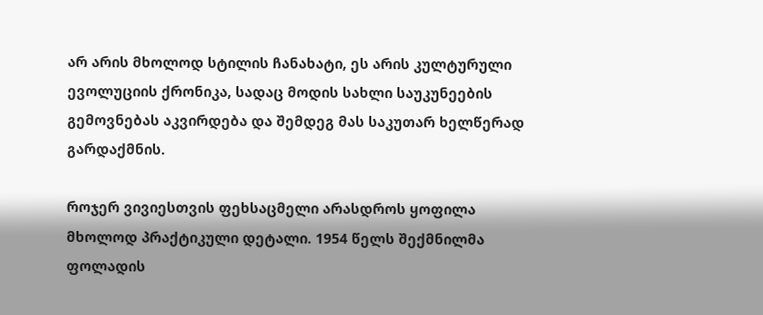არ არის მხოლოდ სტილის ჩანახატი, ეს არის კულტურული ევოლუციის ქრონიკა, სადაც მოდის სახლი საუკუნეების გემოვნებას აკვირდება და შემდეგ მას საკუთარ ხელწერად გარდაქმნის.

როჯერ ვივიესთვის ფეხსაცმელი არასდროს ყოფილა მხოლოდ პრაქტიკული დეტალი. 1954 წელს შექმნილმა ფოლადის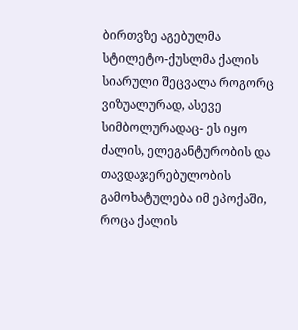ბირთვზე აგებულმა სტილეტო-ქუსლმა ქალის სიარული შეცვალა როგორც ვიზუალურად, ასევე სიმბოლურადაც- ეს იყო ძალის, ელეგანტურობის და თავდაჯერებულობის გამოხატულება იმ ეპოქაში, როცა ქალის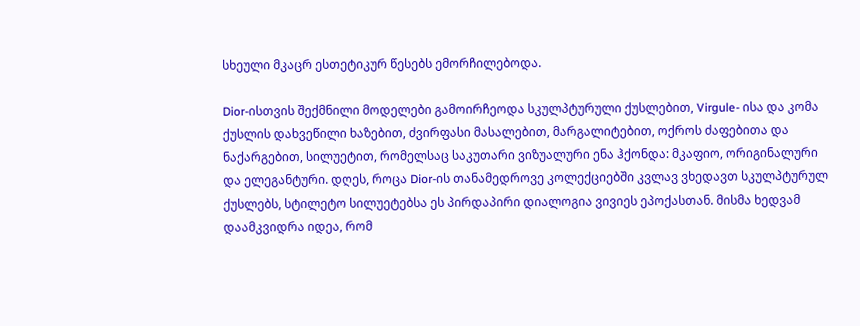სხეული მკაცრ ესთეტიკურ წესებს ემორჩილებოდა.

Dior-ისთვის შექმნილი მოდელები გამოირჩეოდა სკულპტურული ქუსლებით, Virgule- ისა და კომა ქუსლის დახვეწილი ხაზებით, ძვირფასი მასალებით, მარგალიტებით, ოქროს ძაფებითა და ნაქარგებით, სილუეტით, რომელსაც საკუთარი ვიზუალური ენა ჰქონდა: მკაფიო, ორიგინალური და ელეგანტური. დღეს, როცა Dior-ის თანამედროვე კოლექციებში კვლავ ვხედავთ სკულპტურულ ქუსლებს, სტილეტო სილუეტებსა ეს პირდაპირი დიალოგია ვივიეს ეპოქასთან. მისმა ხედვამ დაამკვიდრა იდეა, რომ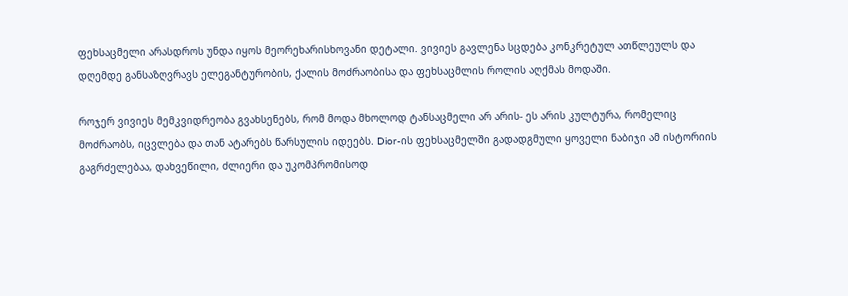ფეხსაცმელი არასდროს უნდა იყოს მეორეხარისხოვანი დეტალი. ვივიეს გავლენა სცდება კონკრეტულ ათწლეულს და დღემდე განსაზღვრავს ელეგანტურობის, ქალის მოძრაობისა და ფეხსაცმლის როლის აღქმას მოდაში.

როჯერ ვივიეს მემკვიდრეობა გვახსენებს, რომ მოდა მხოლოდ ტანსაცმელი არ არის- ეს არის კულტურა, რომელიც მოძრაობს, იცვლება და თან ატარებს წარსულის იდეებს. Dior-ის ფეხსაცმელში გადადგმული ყოველი ნაბიჯი ამ ისტორიის გაგრძელებაა, დახვეწილი, ძლიერი და უკომპრომისოდ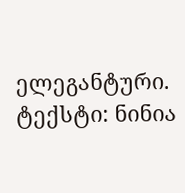ელეგანტური.
ტექსტი: ნინია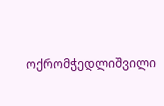ოქრომჭედლიშვილი